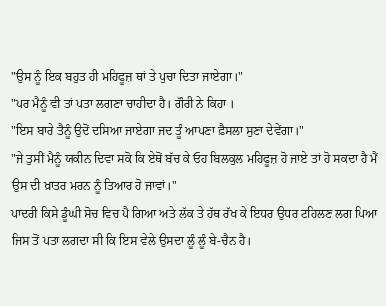"ਉਸ ਨੂੰ ਇਕ ਬਹੁਤ ਹੀ ਮਹਿਫੂਜ਼ ਥਾਂ ਤੇ ਪੁਚਾ ਦਿਤਾ ਜਾਏਗਾ।"
"ਪਰ ਮੈਨੂੰ ਵੀ ਤਾਂ ਪਤਾ ਲਗਣਾ ਚਾਹੀਦਾ ਹੈ। ਗੌਰੀ ਨੇ ਕਿਹਾ ।
"ਇਸ ਬਾਰੇ ਤੈਨੂੰ ਉਦੋਂ ਦਸਿਆ ਜਾਏਗਾ ਜਦ ਤੂੰ ਆਪਣਾ ਫ਼ੈਸਲਾ ਸੁਣਾ ਦੇਵੇਂਗਾ।"
"ਜੇ ਤੁਸੀਂ ਮੈਨੂੰ ਯਕੀਨ ਦਿਵਾ ਸਕੋ ਕਿ ਏਥੋਂ ਬੱਚ ਕੇ ਓਹ ਬਿਲਕੁਲ ਮਹਿਫੂਜ਼ ਹੋ ਜਾਏ ਤਾਂ ਹੋ ਸਕਦਾ ਹੈ ਮੈਂ ਉਸ ਦੀ ਖ਼ਾਤਰ ਮਰਨ ਨੂੰ ਤਿਆਰ ਹੋ ਜਾਵਾਂ।"
ਪਾਦਰੀ ਕਿਸੇ ਡੂੰਘੀ ਸੋਚ ਵਿਚ ਪੈ ਗਿਆ ਅਤੇ ਲੱਕ ਤੇ ਹੱਥ ਰੱਖ ਕੇ ਇਧਰ ਉਧਰ ਟਹਿਲਣ ਲਗ ਪਿਆ ਜਿਸ ਤੋਂ ਪਤਾ ਲਗਦਾ ਸੀ ਕਿ ਇਸ ਵੇਲੇ ਉਸਦਾ ਲੂੰ ਲੂੰ ਬੇ-ਚੈਨ ਹੈ।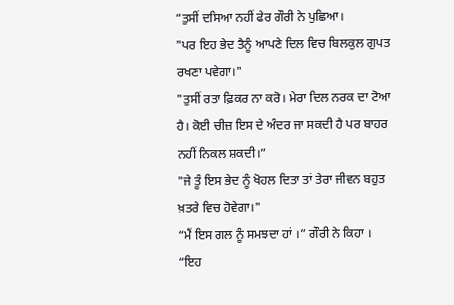“ਤੁਸੀਂ ਦਸਿਆ ਨਹੀਂ ਫੇਰ ਗੌਰੀ ਨੇ ਪੁਛਿਆ।
"ਪਰ ਇਹ ਭੇਦ ਤੈਨੂੰ ਆਪਣੇ ਦਿਲ ਵਿਚ ਬਿਲਕੁਲ ਗੁਪਤ ਰਖਣਾ ਪਵੇਗਾ।"
"ਤੁਸੀਂ ਰਤਾ ਫ਼ਿਕਰ ਨਾ ਕਰੋ। ਮੇਰਾ ਦਿਲ ਨਰਕ ਦਾ ਟੋਆ ਹੈ। ਕੋਈ ਚੀਜ਼ ਇਸ ਦੇ ਅੰਦਰ ਜਾ ਸਕਦੀ ਹੈ ਪਰ ਬਾਹਰ ਨਹੀਂ ਨਿਕਲ ਸ਼ਕਦੀ।”
"ਜੇ ਤੂੰ ਇਸ ਭੇਦ ਨੂੰ ਖੋਹਲ ਦਿਤਾ ਤਾਂ ਤੇਰਾ ਜੀਵਨ ਬਹੁਤ ਖ਼ਤਰੇ ਵਿਚ ਹੋਵੇਗਾ।"
“ਮੈਂ ਇਸ ਗਲ ਨੂੰ ਸਮਝਦਾ ਹਾਂ ।” ਗੌਰੀ ਨੇ ਕਿਹਾ ।
“ਇਹ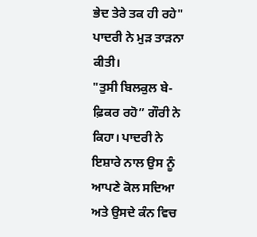ਭੇਦ ਤੇਰੇ ਤਕ ਹੀ ਰਹੇ" ਪਾਦਰੀ ਨੇ ਮੁੜ ਤਾੜਨਾ ਕੀਤੀ।
"ਤੁਸੀ ਬਿਲਕੁਲ ਬੇ-ਫ਼ਿਕਰ ਰਹੋ” ਗੌਰੀ ਨੇ ਕਿਹਾ। ਪਾਦਰੀ ਨੇ ਇਸ਼ਾਰੇ ਨਾਲ ਉਸ ਨੂੰ ਆਪਣੇ ਕੋਲ ਸਦਿਆ ਅਤੇ ਉਸਦੇ ਕੰਨ ਵਿਚ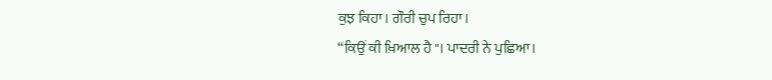ਕੁਝ ਕਿਹਾ। ਗੌਰੀ ਚੁਪ ਰਿਹਾ।
“ਕਿਉਂ ਕੀ ਖ਼ਿਆਲ ਹੈ"। ਪਾਦਰੀ ਨੇ ਪੁਛਿਆ।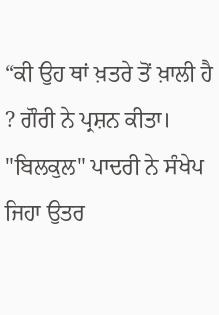“ਕੀ ਉਹ ਥਾਂ ਖ਼ਤਰੇ ਤੋਂ ਖ਼ਾਲੀ ਹੈ ? ਗੌਰੀ ਨੇ ਪ੍ਰਸ਼ਨ ਕੀਤਾ।
"ਬਿਲਕੁਲ" ਪਾਦਰੀ ਨੇ ਸੰਖੇਪ ਜਿਹਾ ਉਤਰ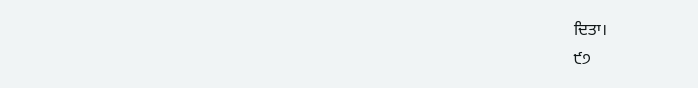ਦਿਤਾ।
੯੭